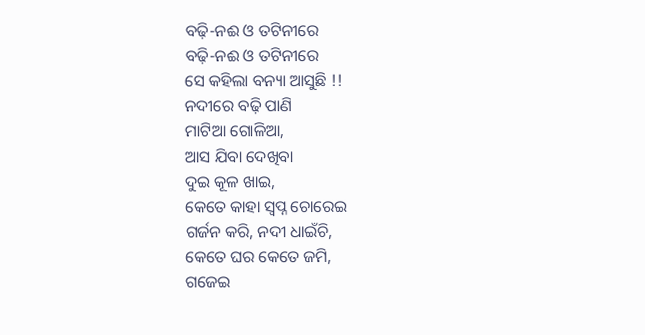ବଢ଼ି-ନଈ ଓ ତଟିନୀରେ
ବଢ଼ି-ନଈ ଓ ତଟିନୀରେ
ସେ କହିଲା ବନ୍ୟା ଆସୁଛି !!
ନଦୀରେ ବଢ଼ି ପାଣି
ମାଟିଆ ଗୋଳିଆ,
ଆସ ଯିବା ଦେଖିବା
ଦୁଇ କୂଳ ଖାଇ,
କେତେ କାହା ସ୍ୱପ୍ନ ଚୋରେଇ
ଗର୍ଜନ କରି, ନଦୀ ଧାଇଁଚି,
କେତେ ଘର କେତେ ଜମି,
ଗଜେଇ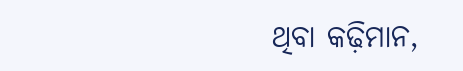ଥିବା କଢ଼ିମାନ,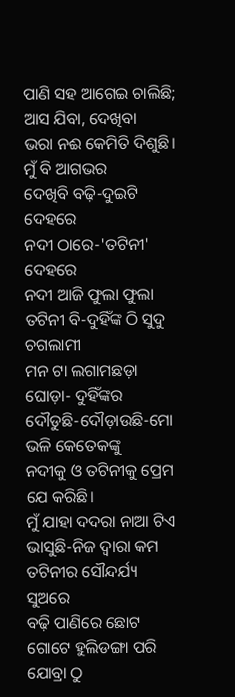ପାଣି ସହ ଆଗେଇ ଚାଲିଛି;
ଆସ ଯିବା, ଦେଖିବା
ଭରା ନଈ କେମିତି ଦିଶୁଛି।
ମୁଁ ବି ଆଗଭର
ଦେଖିବି ବଢ଼ି-ଦୁଇଟି ଦେହରେ
ନଦୀ ଠାରେ-'ତଟିନୀ' ଦେହରେ
ନଦୀ ଆଜି ଫୁଲା ଫୁଲା
ତଟିନୀ ବି-ଦୁହିଁଙ୍କ ଠି ସୁଦୁ ଚଗଲାମୀ
ମନ ଟା ଲଗାମଛଡ଼ା ଘୋଡ଼ା- ଦୁହିଁଙ୍କର
ଦୌଡୁଛି-ଦୌଡ଼ାଉଛି-ମୋ ଭଳି କେତେକଙ୍କୁ
ନଦୀକୁ ଓ ତଟିନୀକୁ ପ୍ରେମ ଯେ କରିଛି।
ମୁଁ ଯାହା ଦଦରା ନାଆ ଟିଏ
ଭାସୁଛି-ନିଜ ଦ୍ୱାରା କମ
ତଟିନୀର ସୌନ୍ଦର୍ଯ୍ୟ ସୁଅରେ
ବଢ଼ି ପାଣିରେ ଛୋଟ ଗୋଟେ ହୁଲିଡଙ୍ଗା ପରି
ଯୋବ୍ରା ଠୁ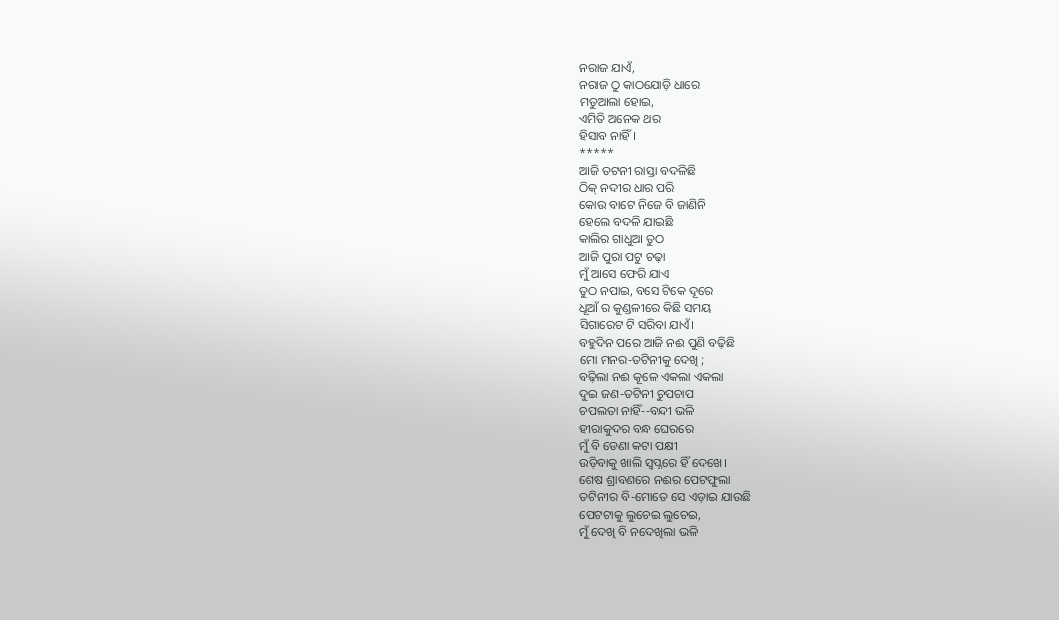ନରାଜ ଯାଏଁ,
ନରାଜ ଠୁ କାଠଯୋଡ଼ି ଧାରେ
ମତୁଆଲା ହୋଇ,
ଏମିତି ଅନେକ ଥର
ହିସାବ ନାହିଁ।
*****
ଆଜି ତଟନୀ ରାସ୍ତା ବଦଳିଛି
ଠିକ୍ ନଦୀର ଧାର ପରି
କୋଉ ବାଟେ ନିଜେ ବି ଜାଣିନି
ହେଲେ ବଦଳି ଯାଇଛି
କାଲିର ଗାଧୁଆ ତୁଠ
ଆଜି ପୁରା ପଟୁ ଚଢ଼ା
ମୁଁ ଆସେ ଫେରି ଯାଏ
ତୁଠ ନପାଇ, ବସେ ଟିକେ ଦୂରେ
ଧୂଆଁ ର କୁଣ୍ଡଳୀରେ କିଛି ସମୟ
ସିଗାରେଟ ଟି ସରିବା ଯାଏଁ।
ବହୁଦିନ ପରେ ଆଜି ନଈ ପୁଣି ବଢ଼ିଛି
ମୋ ମନର-ତଟିନୀକୁ ଦେଖି ;
ବଢ଼ିଲା ନଈ କୂଳେ ଏକଲା ଏକଲା
ଦୁଇ ଜଣ-ତଟିନୀ ଚୁପଚାପ
ଚପଲତା ନାହିଁ--ବନ୍ଦୀ ଭଳି
ହୀରାକୁଦର ବନ୍ଧ ଘେରରେ
ମୁଁ ବି ଡେଣା କଟା ପକ୍ଷୀ
ଉଡ଼ିବାକୁ ଖାଲି ସ୍ୱପ୍ନରେ ହିଁ ଦେଖେ।
ଶେଷ ଶ୍ରାବଣରେ ନଈର ପେଟଫୁଲା
ତଟିନୀର ବି-ମୋତେ ସେ ଏଡ଼ାଇ ଯାଉଛି
ପେଟଟାକୁ ଲୁଚେଇ ଲୁଚେଇ,
ମୁଁ ଦେଖି ବି ନଦେଖିଲା ଭଳି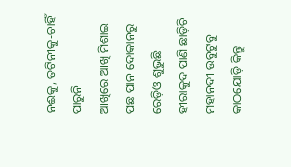ନଈକୁ, ତଟିନୀକୁ-ଚାହିଁ ପାରୁନି
ଆଖିରେ ଆଖି ମିଶାଇ
ପଛ ପାନ ଦୋକାନରୁ ରେଡ଼ିଓ ଶୁଭୁଛି
ହୀରାକୁଦ ପାଣି ଛାଡ଼ିଚି
ମହାନଦୀ ଉବୁଟୁବୁ
କାଠଯୋଡ଼ି କିନ୍ତୁ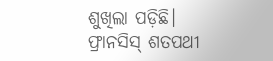ଶୁଖିଲା ପଡ଼ିଛି।
ଫ୍ରାନସିସ୍ ଶତପଥୀ